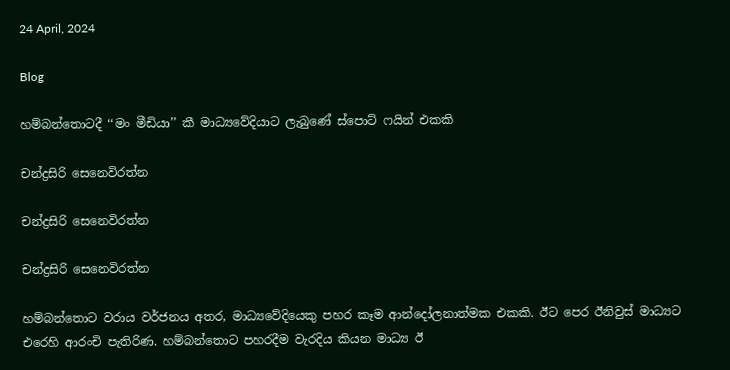24 April, 2024

Blog

හම්බන්තොටදී ‘‘මං මීඩියා’’ කී මාධ්‍යවේදියාට ලැබුණේ ස්පොට් ෆයින් එකකි

චන්ද්‍රසිරි සෙනෙවිරත්න

චන්ද්‍රසිරි සෙනෙවිරත්න

චන්ද්‍රසිරි සෙනෙවිරත්න

හම්බන්තොට වරාය වර්ජනය අතර, මාධ්‍යවේදියෙකු පහර කෑම ආන්දෝලනාත්මක එකකි. ඊට පෙර ඊනිවුස් මාධ්‍යට එරෙහි ආරංචි පැතිරිණ. හම්බන්තොට පහරදීම වැරදිය කියන මාධ්‍ය ඊ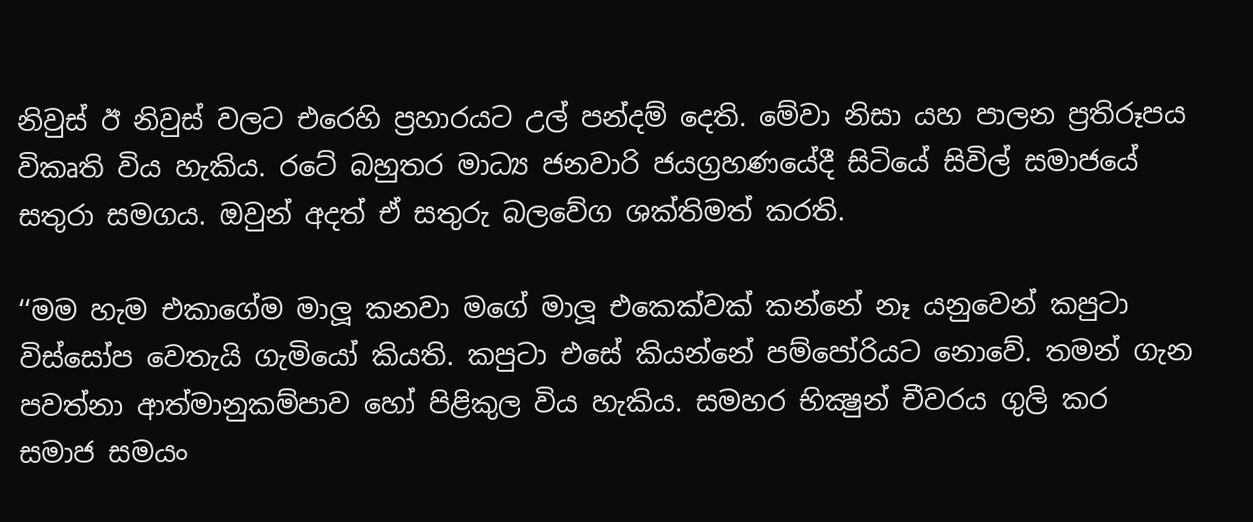නිවුස් ඊ නිවුස් වලට එරෙහි ප්‍රහාරයට උල් පන්දම් දෙති. මේවා නිසා යහ පාලන ප්‍රතිරූපය විකෘති විය හැකිය. රටේ බහුතර මාධ්‍ය ජනවාරි ජයග්‍රහණයේදී සිටියේ සිවිල් සමාජයේ සතුරා සමගය. ඔවුන් අදත් ඒ සතුරු බලවේග ශක්තිමත් කරති.

‘‘මම හැම එකාගේම මාලූ කනවා මගේ මාලූ එකෙක්වක් කන්නේ නෑ යනුවෙන් කපුටා විස්සෝප වෙතැයි ගැමියෝ කියති. කපුටා එසේ කියන්නේ පම්පෝරියට නොවේ. තමන් ගැන පවත්නා ආත්මානුකම්පාව හෝ පිළිකුල විය හැකිය. සමහර භික්‍ෂුන් චීවරය ගුලි කර සමාජ සමයං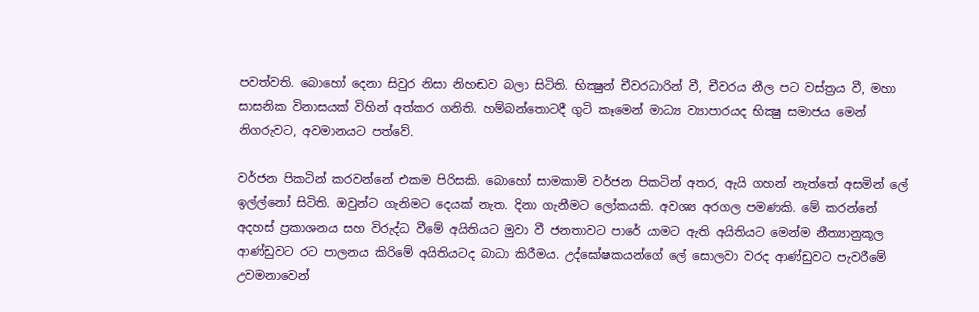පවත්වති. බොහෝ දෙනා සිවුර නිසා නිහඬව බලා සිටිති. භික්‍ෂුන් චීවරධාරින් වී, චීවරය නීල පට වස්ත්‍රය වී, මහා සාසනික විනාසයක් විහින් අත්කර ගනිති. හම්බන්තොටදී ගුටි කෑමෙන් මාධ්‍ය ව්‍යාපාරයද භික්‍ෂු සමාජය මෙන් නිගරුවට, අවමානයට පත්වේ.

වර්ජන පිකටින් කරවන්නේ එකම පිරිසකි. බොහෝ සාමකාමි වර්ජන පිකටින් අතර, ඇයි ගහන් නැත්තේ අසමින් ලේ ඉල්ල්නෝ සිටිති. ඔවුන්ට ගැනිමට දෙයක් නැත. දිනා ගැනීමට ලෝකයකි. අවශ්‍ය අරගල පමණකි. මේ කරන්නේ අදහස් ප්‍රකාශනය සහ විරුද්ධ වීමේ අයිතියට මුවා වී ජනතාවට පාරේ යාමට ඇති අයිතියට මෙන්ම නීත්‍යානුකූල ආණ්ඩුවට රට පාලනය කිරිමේ අයිතියටද බාධා කිරීමය. උද්ඝෝෂකයන්ගේ ලේ සොලවා වරද ආණ්ඩුවට පැවරීමේ උවමනාවෙන්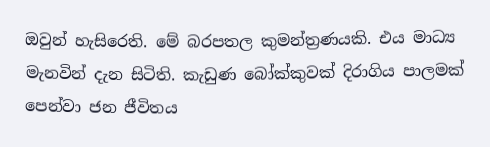ඔවුන් හැසිරෙති. මේ බරපතල කුමන්ත්‍රණයකි. එය මාධ්‍ය මැනවින් දැන සිටිති. කැඩුණ බෝක්කුවක් දිරාගිය පාලමක් පෙන්වා ජන ජීවිතය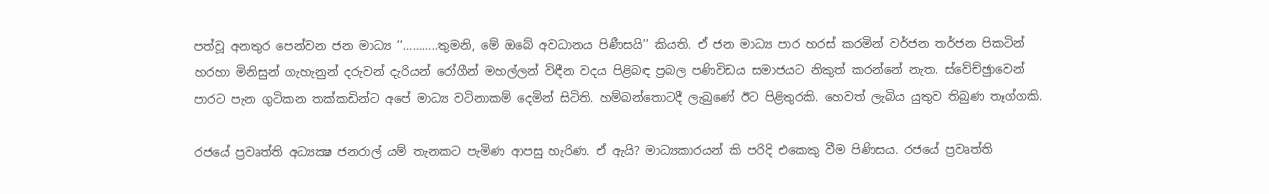පත්වූ අනතුර පෙන්වන ජන මාධ්‍ය ‘‘………..තුමනි, මේ ඔබේ අවධානය පිණීසයි’’ කියති. ඒ ජන මාධ්‍ය පාර හරස් කරමින් වර්ජන තර්ජන පිකටින් හරහා මිනිසුන් ගැහැනුන් දරුවන් දැරියන් රෝගීන් මහල්ලන් විඳීන වදය පිළිබඳ ප්‍රබල පණිවිඩය සමාජයට නිකුත් කරන්නේ නැත. ස්වේච්ඡුාවෙන් පාරට පැන ගුටිකන තක්කඩින්ට අපේ මාධ්‍ය වටිනාකම් දෙමින් සිටිති. හම්බන්තොටදී ලැබුණේ ඊට පිළිතුරකි. හෙවත් ලැබිය යුතුව තිබුණ තෑග්ගකි.

රජයේ ප්‍රවෘත්ති අධ්‍යක්‍ෂ ජනරාල් යම් තැනකට පැමිණ ආපසු හැරිණ. ඒ ඇයි? මාධ්‍යකාරයන් කි පරිදි එකෙකු වීම පිණිසය. රජයේ ප්‍රවෘත්ති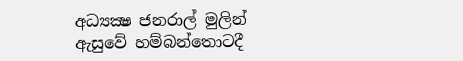අධ්‍යක්‍ෂ ජනරාල් මුලින් ඇසුවේ හම්බන්තොටදී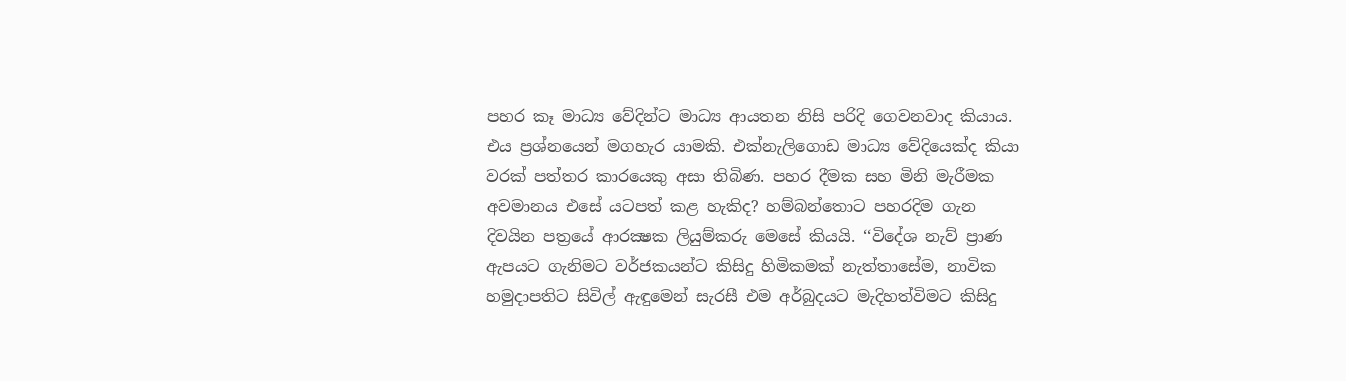පහර කෑ මාධ්‍ය වේදින්ට මාධ්‍ය ආයතන නිසි පරිදි ගෙවනවාද කියාය. එය ප්‍රශ්නයෙන් මගහැර යාමකි. එක්නැලිගොඩ මාධ්‍ය වේදියෙක්ද කියා වරක් පත්තර කාරයෙකු අසා තිබිණ. පහර දීමක සහ මිනි මැරීමක අවමානය එසේ යටපත් කළ හැකිද? හම්බන්තොට පහරදිම ගැන දිවයින පත්‍රයේ ආරක්‍ෂක ලියුම්කරු මෙසේ කියයි. ‘‘විදේශ නැව් ප්‍රාණ ඇපයට ගැනිමට වර්ජකයන්ට කිසිදු හිමිකමක් නැත්තාසේම, නාවික හමුදාපතිට සිවිල් ඇඳුමෙන් සැරසී එම අර්බුදයට මැදිහත්විමට කිසිදු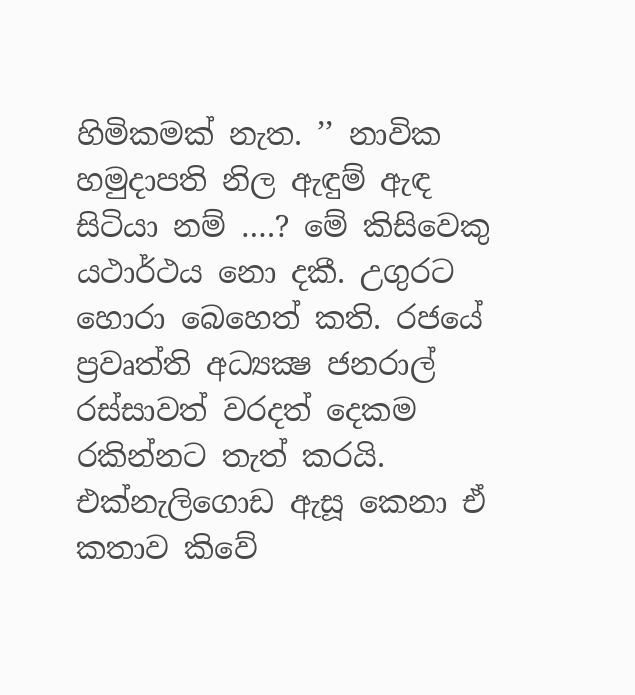හිමිකමක් නැත. ’’ නාවික හමුදාපති නිල ඇඳුම් ඇඳ සිටියා නම් ….? මේ කිසිවෙකු යථාර්ථය නො දකී. උගුරට හොරා බෙහෙත් කති. රජයේ ප්‍රවෘත්ති අධ්‍යක්‍ෂ ජනරාල් රස්සාවත් වරදත් දෙකම රකින්නට තැත් කරයි. එක්නැලිගොඩ ඇසූ කෙනා ඒ කතාව කිවේ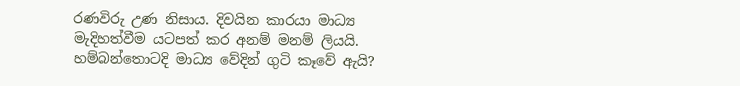රණවිරු උණ නිසාය. දිවයින කාරයා මාධ්‍ය මැදිහත්වීම යටපත් කර අනම් මනම් ලියයි.
හම්බන්තොටදි මාධ්‍ය වේදින් ගුටි කෑවේ ඇයි?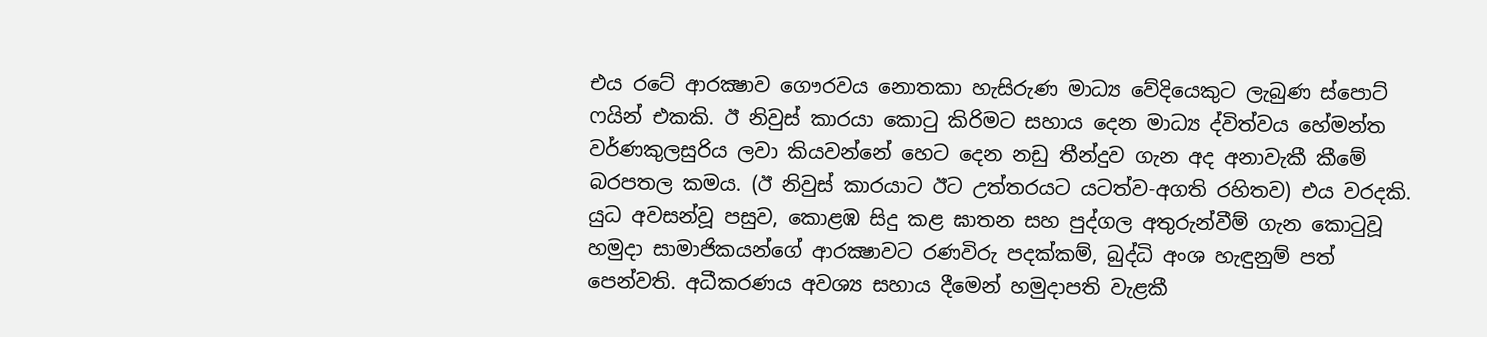එය රටේ ආරක්‍ෂාව ගෞරවය නොතකා හැසිරුණ මාධ්‍ය වේදියෙකුට ලැබුණ ස්පොට් ෆයින් එකකි. ඊ නිවුස් කාරයා කොටු කිරිමට සහාය දෙන මාධ්‍ය ද්විත්වය හේමන්ත වර්ණකුලසුරිය ලවා කියවන්නේ හෙට දෙන නඩු තීන්දුව ගැන අද අනාවැකී කීමේ බරපතල කමය. (ඊ නිවුස් කාරයාට ඊට උත්තරයට යටත්ව-අගති රහිතව) එය වරදකි. යුධ අවසන්වූ පසුව, කොළඹ සිදු කළ ඝාතන සහ පුද්ගල අතුරුන්වීම් ගැන කොටුවූ හමුදා සාමාජිකයන්ගේ ආරක්‍ෂාවට රණවිරු පදක්කම්, බුද්ධි අංශ හැඳුනුම් පත් පෙන්වති. අධීකරණය අවශ්‍ය සහාය දීමෙන් හමුදාපති වැළකී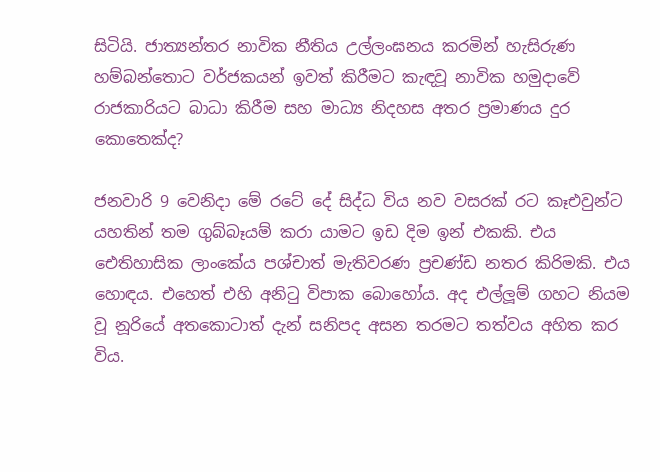සිටියි. ජාත්‍යන්තර නාවික නීතිය උල්ලංඝනය කරමින් හැසිරුණ හම්බන්තොට වර්ජකයන් ඉවත් කිරීමට කැඳවූ නාවික හමුදාවේ රාජකාරියට බාධා කිරීම සහ මාධ්‍ය නිදහස අතර ප්‍රමාණය දුර කොතෙක්ද?

ජනවාරි 9 වෙනිදා මේ රටේ දේ සිද්ධ විය නව වසරක් රට කෑඑවුන්ට යහතින් තම ගුබ්බෑයම් කරා යාමට ඉඩ දිම ඉන් එකකි. එය ඓතිහාසික ලාංකේය පශ්චාත් මැතිවරණ ප්‍රචණ්ඩ නතර කිරිමකි. එය හොඳය. එහෙත් එහි අනිටු විපාක බොහෝය. අද එල්ලූම් ගහට නියම වූ නූරියේ අතකොටාත් දැන් සනිපද අසන තරමට තත්වය අහිත කර විය.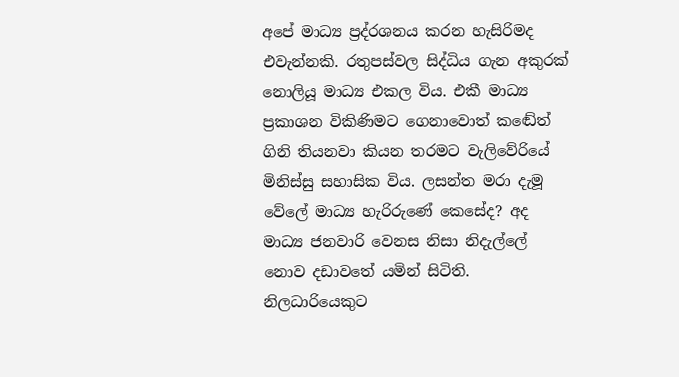අපේ මාධ්‍ය ප්‍රද්රශනය කරන හැසිරිමද එවැන්නකි. රතුපස්වල සිද්ධිය ගැන අකුරක් නොලියූ මාධ්‍ය එකල විය. එකී මාධ්‍ය ප්‍රකාශන විකිණිමට ගෙනාවොත් කඬේත් ගිනි තියනවා කියන තරමට වැලිවේරියේ මිනිස්සු සහාසික විය. ලසන්ත මරා දැමූ වේලේ මාධ්‍ය හැරිරුණේ කෙසේද? අද මාධ්‍ය ජනවාරි වෙනස නිසා නිදැල්ලේ නොව දඩාවතේ යමින් සිටිති. නිලධාරියෙකුට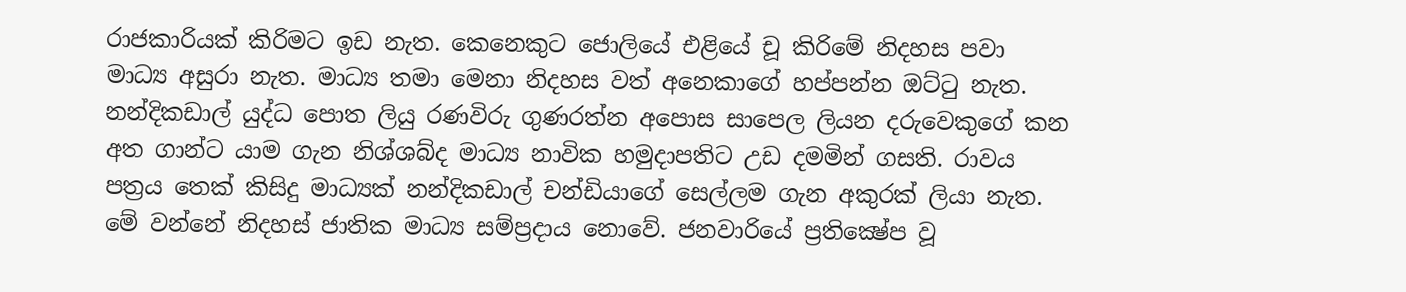රාජකාරියක් කිරිමට ඉඩ නැත. කෙනෙකුට ජොලියේ එළියේ චූ කිරිමේ නිදහස පවා මාධ්‍ය අසුරා නැත. මාධ්‍ය තමා මෙනා නිදහස වත් අනෙකාගේ හප්පන්න ඔට්ටු නැත. නන්දිකඩාල් යුද්ධ පොත ලියු රණවිරු ගුණරත්න අපොස සාපෙල ලියන දරුවෙකුගේ කන අත ගාන්ට යාම ගැන නිශ්ශබ්ද මාධ්‍ය නාවික හමුදාපතිට උඩ දමමින් ගසති. රාවය පත්‍රය තෙක් කිසිදු මාධ්‍යක් නන්දිකඩාල් චන්ඩියාගේ සෙල්ලම ගැන අකුරක් ලියා නැත. මේ වන්නේ නිදහස් ජාතික මාධ්‍ය සම්ප්‍රදාය නොවේ. ජනවාරියේ ප්‍රතික්‍ෂේප වූ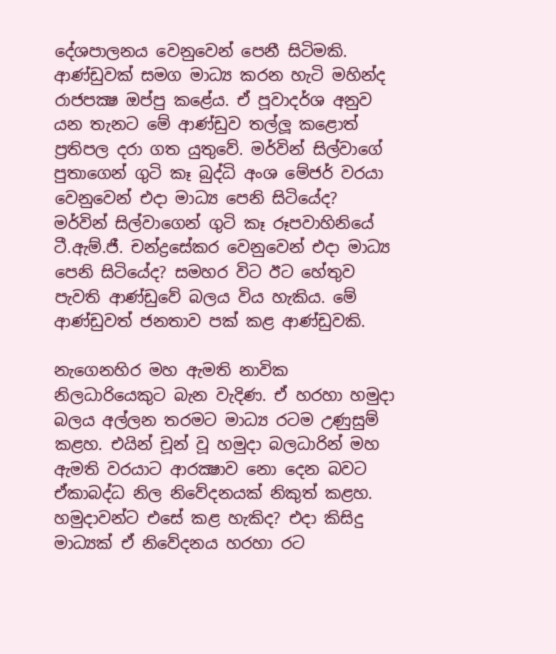දේශපාලනය වෙනුවෙන් පෙනී සිටිමකි. ආණ්ඩුවක් සමග මාධ්‍ය කරන හැටි මහින්ද රාජපක්‍ෂ ඔප්පු කළේය. ඒ පූවාදර්ශ අනුව යන තැනට මේ ආණ්ඩුව තල්ලූ කළොත් ප්‍රතිපල දරා ගත යුතුවේ. මර්වින් සිල්වාගේ පුතාගෙන් ගුටි කෑ බුද්ධි අංශ මේජර් වරයා වෙනුවෙන් එදා මාධ්‍ය පෙනි සිටියේද? මර්වින් සිල්වාගෙන් ගුටි කෑ රූපවාහිනියේ ටී.ඇම්.ජී. චන්ද්‍රසේකර වෙනුවෙන් එදා මාධ්‍ය පෙනි සිටියේද? සමහර විට ඊට හේතුව පැවති ආණ්ඩුවේ බලය විය හැකිය. මේ ආණ්ඩුවත් ජනතාව පක් කළ ආණ්ඩුවකි.

නැගෙනහිර මහ ඇමති නාවික නිලධාරියෙකුට බැන වැදිණ. ඒ හරහා හමුදා බලය අල්ලන තරමට මාධ්‍ය රටම උණුසුම් කළහ. එයින් චූන් වූ හමුදා බලධාරින් මහ ඇමති වරයාට ආරක්‍ෂාව නො දෙන බවට ඒකාබද්ධ නිල නිවේදනයක් නිකුත් කළහ. හමුදාවන්ට එසේ කළ හැකිද? එදා කිසිදු මාධ්‍යක් ඒ නිවේදනය හරහා රට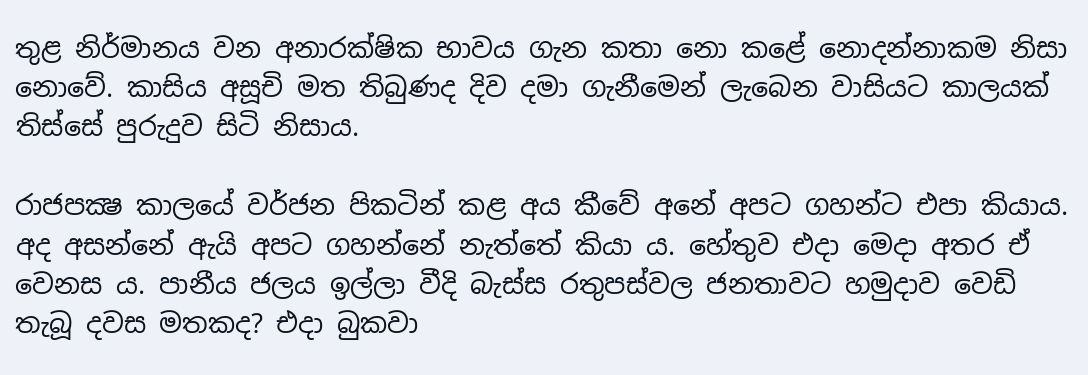තුළ නිර්මානය වන අනාරක්ෂික භාවය ගැන කතා නො කළේ නොදන්නාකම නිසා නොවේ. කාසිය අසූචි මත තිබුණද දිව දමා ගැනීමෙන් ලැබෙන වාසියට කාලයක් තිස්සේ පුරුදුව සිටි නිසාය.

රාජපක්‍ෂ කාලයේ වර්ජන පිකටින් කළ අය කීවේ අනේ අපට ගහන්ට එපා කියාය. අද අසන්නේ ඇයි අපට ගහන්නේ නැත්තේ කියා ය. හේතුව එදා මෙදා අතර ඒ වෙනස ය. පානීය ජලය ඉල්ලා වීදි බැස්ස රතුපස්වල ජනතාවට හමුදාව වෙඩි තැබූ දවස මතකද? එදා බුකවා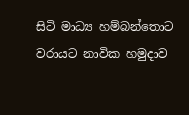සිටි මාධ්‍ය හම්බන්තොට වරායට නාවික හමුදාව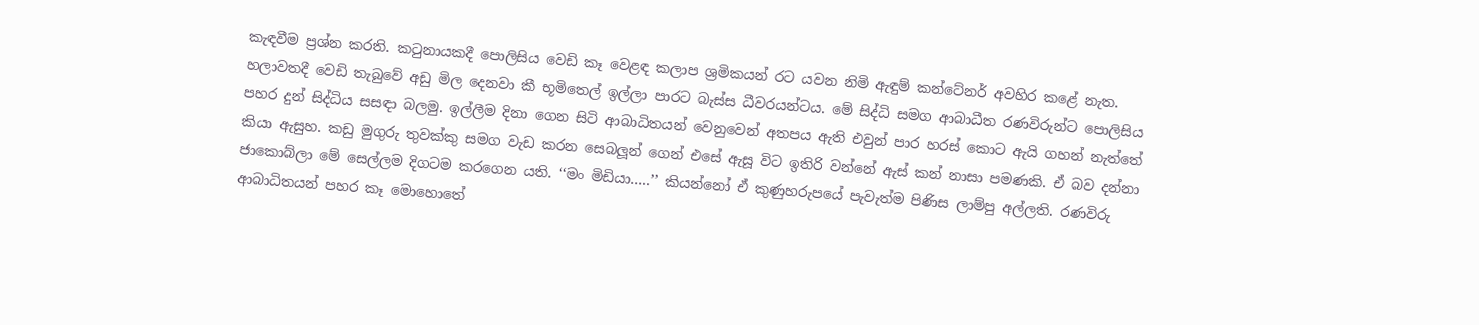කැඳවීම ප්‍රශ්න කරති. කටුනායකදී පොලිසිය වෙඩි කෑ වෙළඳ කලාප ශ්‍රමිකයන් රට යවන නිමි ඇඳුම් කන්ටේනර් අවහිර කළේ නැත. හලාවතදී වෙඩි තැබුවේ අඩු මිල දෙනවා කී භූමිතෙල් ඉල්ලා පාරට බැස්ස ධීවරයන්ටය. මේ සිද්ධි සමග ආබාධීත රණවිරුන්ට පොලිසිය පහර දුන් සිද්ධිය සසඳා බලමු. ඉල්ලීම දිනා ගෙන සිටි ආබාධිතයන් වෙනුවෙන් අතපය ඇති එවුන් පාර හරස් කොට ඇයි ගහන් නැත්තේ කියා ඇසුහ. කඩු මුගුරු තුවක්කු සමග වැඩ කරන සෙබලූන් ගෙන් එසේ ඇසූ විට ඉතිරි වන්නේ ඇස් කන් නාසා පමණකි. ඒ බව දන්නා ජාකොබ්ලා මේ සෙල්ලම දිගටම කරගෙන යති. ‘‘මං මිඩියා…..’’ කියන්නෝ ඒ කුණුහරුපයේ පැවැත්ම පිණිස ලාම්පු අල්ලති. රණවිරු ආබාධිතයන් පහර කෑ මොහොතේ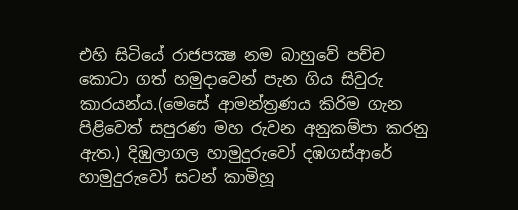එහි සිටියේ රාජපක්‍ෂ නම බාහුවේ පච්ච කොටා ගත් හමුදාවෙන් පැන ගිය සිවුරු කාරයන්ය.(මෙසේ ආමන්ත්‍රණය කිරිම ගැන පිළිවෙත් සපුරණ මහ රුවන අනුකම්පා කරනු ඇත.) දිඹුලාගල හාමුදුරුවෝ දඹගස්ආරේ හාමුදුරුවෝ සටන් කාමිහූ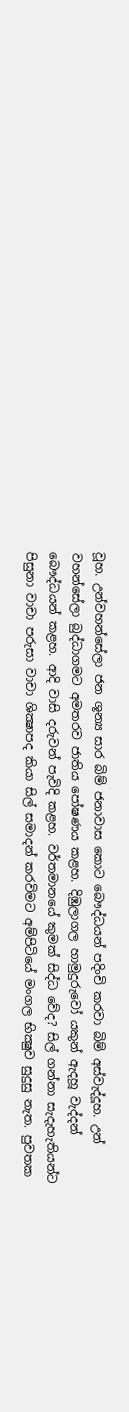වූහ. උන්වහන්සේලා ජන ශූන්‍ය සාර බිම් ජනාවාස කොට බෞද්ධයන් පදිංචි කරවා බිම් අස්වැද්දූහ. උන් වහන්සේලා බුද්ධාගමට අමතරව ජාතිය පෝෂණය කළහ. දිඹුලාගල හාමුදුරුවෝ යකුන් ඇදහූ වැද්දන් බෞද්ධයන් කළහ. ආදි වාසි දරුවන් පැවිදි කළහ. වර්තමානයේ කුමක් සිද්ධ වේද? සිල් ගන්නා සැදැහැතියන්ට පිසුනා වාචා පරුසා වාචා ශික්‍ෂාපද කියා සිල් සමාදන් කරවිමට අම්පිටියේ මංගල භික්‍ෂුව සුදුසු නැත. පුවතක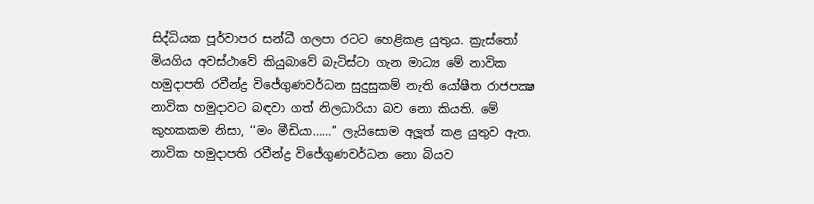සිද්ධියක පූර්වාපර සන්ධී ගලපා රටට හෙළිකළ යුතුය. ක්‍රැස්තෝ මියගිය අවස්ථාවේ කියුබාවේ බැටිස්ටා ගැන මාධ්‍ය මේ නාවික හමුදාපති රවීන්ද්‍ර විජේගුණවර්ධන සුදුසුකම් නැති යෝෂීත රාජපක්‍ෂ නාවික හමුදාවට බඳවා ගත් නිලධාරියා බව නො කියති. මේ කුහකකම නිසා, ‘‘මං මීඩියා……’’ ලැයිසොම අලූත් කළ යුතුව ඇත. නාවික හමුදාපති රවීන්ද්‍ර විජේගුණවර්ධන නො බියව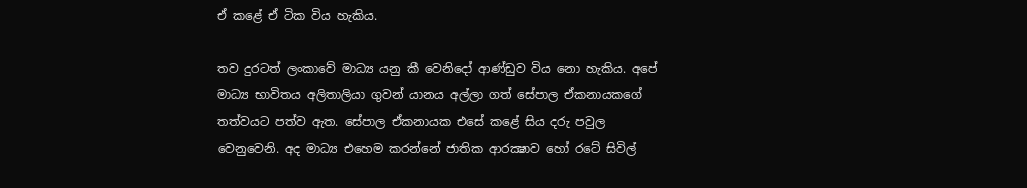ඒ කළේ ඒ ටික විය හැකිය.

තව දුරටත් ලංකාවේ මාධ්‍ය යනු කී වෙනිදෝ ආණ්ඩුව විය නො හැකිය. අපේ මාධ්‍ය භාවිතය අලිතාලියා ගුවන් යානය අල්ලා ගත් සේපාල ඒකනායකගේ තත්වයට පත්ව ඇත. සේපාල ඒකනායක එසේ කළේ සිය දරු පවුල වෙනුවෙනි. අද මාධ්‍ය එහෙම කරන්නේ ජාතික ආරක්‍ෂාව හෝ රටේ සිවිල්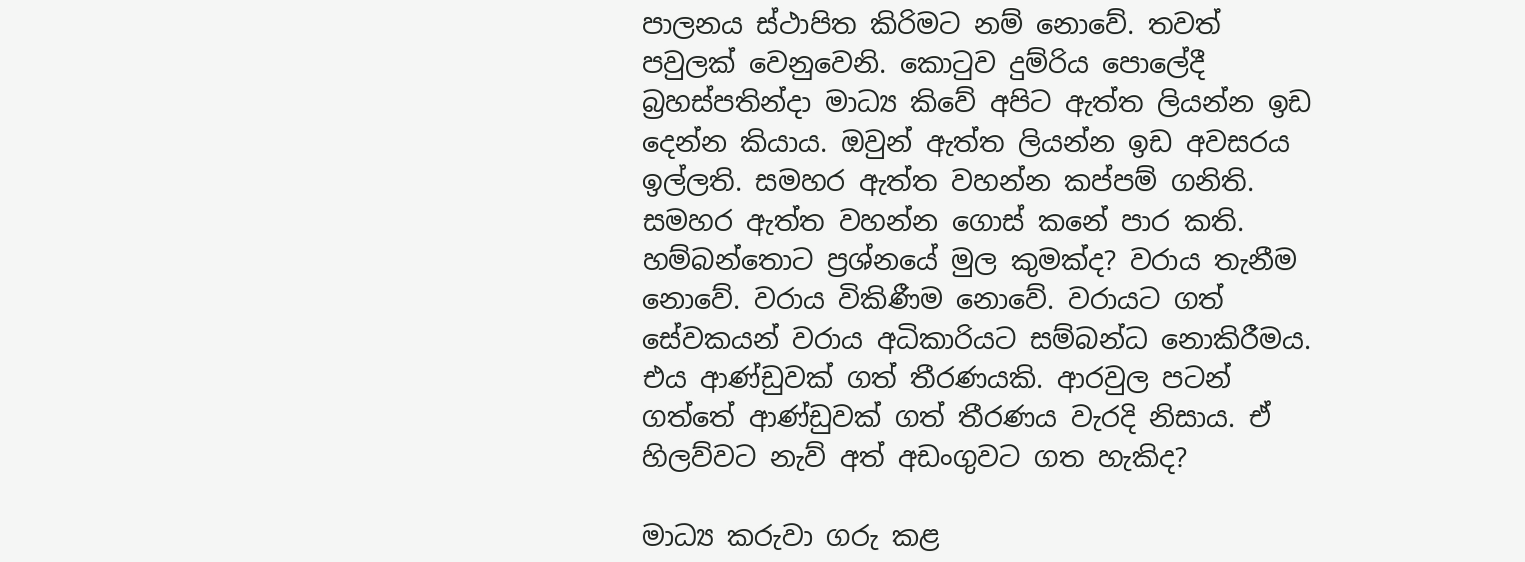පාලනය ස්ථාපිත කිරිමට නම් නොවේ. තවත් පවුලක් වෙනුවෙනි. කොටුව දුම්රිය පොලේදී බ්‍රහස්පතින්දා මාධ්‍ය කිවේ අපිට ඇත්ත ලියන්න ඉඩ දෙන්න කියාය. ඔවුන් ඇත්ත ලියන්න ඉඩ අවසරය ඉල්ලති. සමහර ඇත්ත වහන්න කප්පම් ගනිති. සමහර ඇත්ත වහන්න ගොස් කනේ පාර කති. හම්බන්තොට ප්‍රශ්නයේ මුල කුමක්ද? වරාය තැනීම නොවේ. වරාය විකිණීම නොවේ. වරායට ගත් සේවකයන් වරාය අධිකාරියට සම්බන්ධ නොකිරීමය. එය ආණ්ඩුවක් ගත් තීරණයකි. ආරවුල පටන් ගත්තේ ආණ්ඩුවක් ගත් තීරණය වැරදි නිසාය. ඒ හිලව්වට නැව් අත් අඩංගුවට ගත හැකිද?

මාධ්‍ය කරුවා ගරු කළ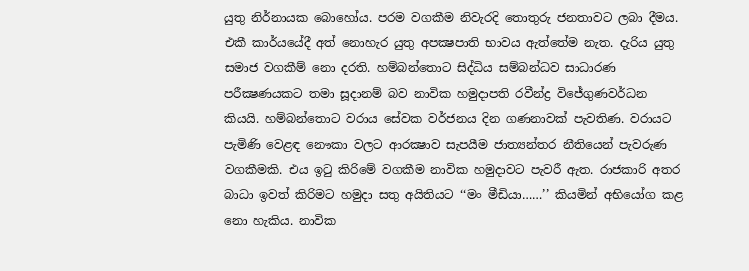යුතු නිර්නායක බොහෝය. පරම වගකීම නිවැරදි තොතුරු ජනතාවට ලබා දීමය. එකී කාර්යයේදී අත් නොහැර යුතු අපක්‍ෂපාති භාවය ඇත්තේම නැත. දැරිය යුතු සමාජ වගකීම් නො දරති. හම්බන්තොට සිද්ධිය සම්බන්ධව සාධාරණ පරීක්‍ෂණයකට තමා සූදානම් බව නාවික හමුදාපති රවීන්ද්‍ර විජේගුණවර්ධන කියයි. හම්බන්තොට වරාය සේවක වර්ජනය දින ගණනාවක් පැවතිණ. වරායට පැමිණි වෙළඳ නෞකා වලට ආරක්‍ෂාව සැපයීම ජාත්‍යන්තර නීතියෙන් පැවරුණ වගකීමකි. එය ඉටු කිරිමේ වගකීම නාවික හමුදාවට පැවරී ඇත. රාජකාරි අතර බාධා ඉවත් කිරිමට හමුදා සතු අයිතියට ‘‘මං මීඩියා……’’ කියමින් අභියෝග කළ නො හැකිය. නාවික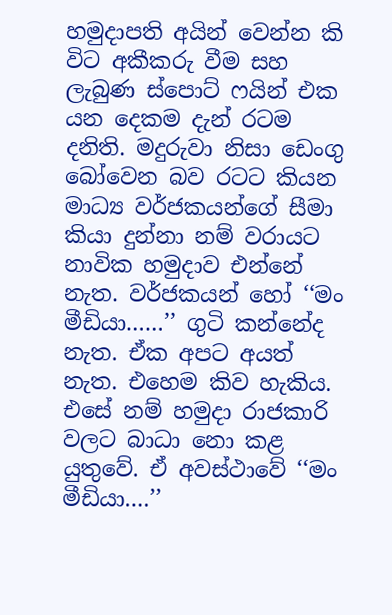හමුදාපති අයින් වෙන්න කි විට අකීකරු වීම සහ ලැබුණ ස්පොට් ෆයින් එක යන දෙකම දැන් රටම දනිති. මදුරුවා නිසා ඩෙංගු බෝවෙන බව රටට කියන මාධ්‍ය වර්ජකයන්ගේ සීමා කියා දුන්නා නම් වරායට නාවික හමුදාව එන්නේ නැත. වර්ජකයන් හෝ ‘‘මං මීඩියා……’’ ගුටි කන්නේද නැත. ඒක අපට අයත් නැත. එහෙම කිව හැකිය. එසේ නම් හමුදා රාජකාරි වලට බාධා නො කළ යුතුවේ. ඒ අවස්ථාවේ ‘‘මං මීඩියා….’’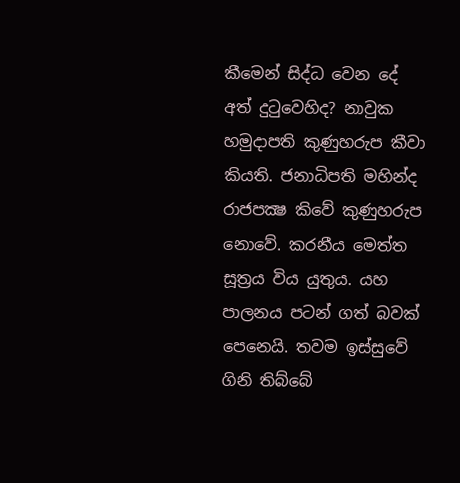කීමෙන් සිද්ධ වෙන දේ අත් දුටුවෙහිද? නාවුක හමුදාපති කුණුහරුප කීවා කියති. ජනාධිපති මහින්ද රාජපක්‍ෂ කිවේ කුණුහරුප නොවේ. කරනීය මෙත්ත සූත්‍රය විය යුතුය. යහ පාලනය පටන් ගත් බවක් පෙනෙයි. තවම ඉස්සුවේ ගිනි තිබ්බේ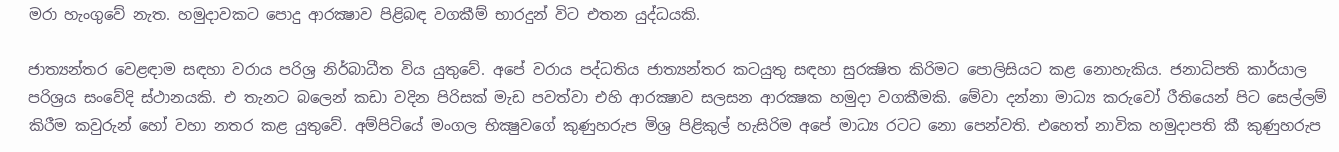මරා හැංගුවේ නැත. හමුදාවකට පොදු ආරක්‍ෂාව පිළිබඳ වගකීම් භාරදුන් විට එතන යුද්ධයකි.

ජාත්‍යන්තර වෙළඳාම සඳහා වරාය පරිශ්‍ර නිර්බාධීත විය යුතුවේ. අපේ වරාය පද්ධතිය ජාත්‍යන්තර කටයුතු සඳහා සුරක්‍ෂිත කිරිමට පොලිසියට කළ නොහැකිය. ජනාධිපති කාර්යාල පරිශ්‍රය සංවේදි ස්ථානයකි. එ තැනට බලෙන් කඩා වදින පිරිසක් මැඩ පවත්වා එහි ආරක්‍ෂාව සලසන ආරක්‍ෂක හමුදා වගකීමකි. මේවා දන්නා මාධ්‍ය කරුවෝ රීතියෙන් පිට සෙල්ලම් කිරීම කවුරුන් හෝ වහා නතර කළ යුතුවේ. අම්පිටියේ මංගල භික්‍ෂුවගේ කුණුහරුප මිශ්‍ර පිළිකුල් හැසිරිම අපේ මාධ්‍ය රටට නො පෙන්වති. එහෙත් නාවික හමුදාපති කී කුණුහරුප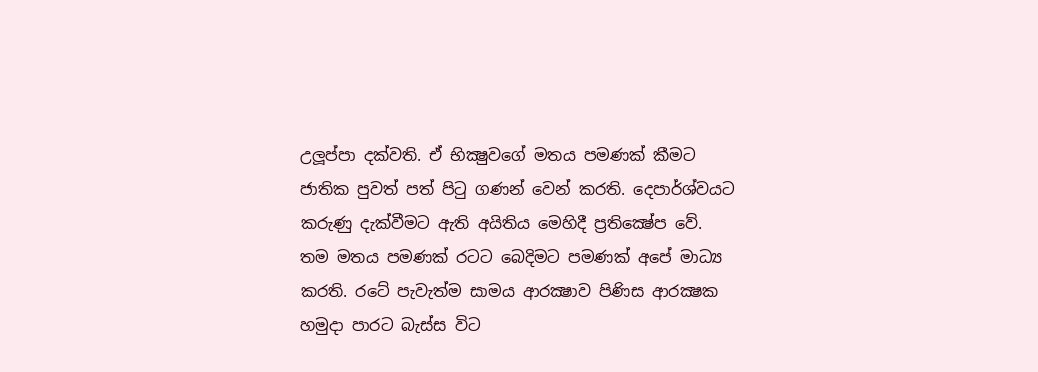උලූප්පා දක්වති. ඒ භික්‍ෂුවගේ මතය පමණක් කීමට ජාතික පුවත් පත් පිටු ගණන් වෙන් කරති. දෙපාර්ශ්වයට කරුණු දැක්වීමට ඇති අයිතිය මෙහිදී ප්‍රතික්‍ෂේප වේ. තම මතය පමණක් රටට බෙදිමට පමණක් අපේ මාධ්‍ය කරති. රටේ පැවැත්ම සාමය ආරක්‍ෂාව පිණිස ආරක්‍ෂක හමුදා පාරට බැස්ස විට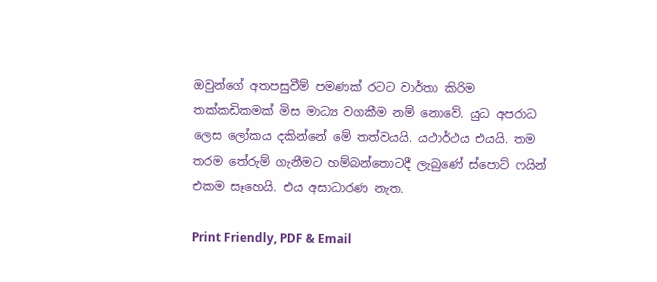ඔවුන්ගේ අතපසුවීම් පමණක් රටට වාර්තා කිරිම තක්කඩිකමක් මිස මාධ්‍ය වගකීම නම් නොවේ. යුධ අපරාධ ලෙස ලෝකය දකින්නේ මේ තත්වයයි. යථාර්ථය එයයි. තම තරම තේරුම් ගැනීමට හම්බන්තොටදී ලැබුණේ ස්පොට් ෆයින් එකම සෑහෙයි. එය අසාධාරණ නැත.

Print Friendly, PDF & Email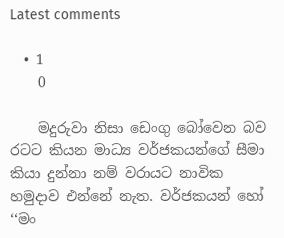Latest comments

  • 1
    0

    මදුරුවා නිසා ඩෙංගු බෝවෙන බව රටට කියන මාධ්‍ය වර්ජකයන්ගේ සීමා කියා දුන්නා නම් වරායට නාවික හමුදාව එන්නේ නැත. වර්ජකයන් හෝ ‘‘මං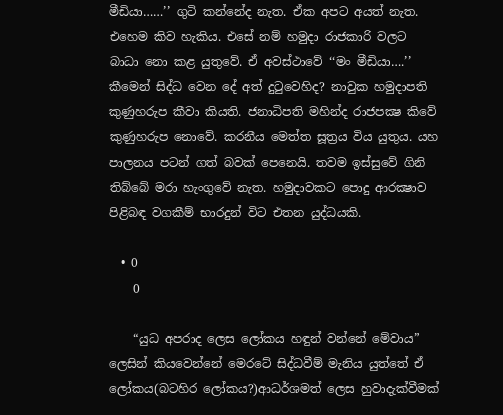මීඩියා……’’ ගුටි කන්නේද නැත. ඒක අපට අයත් නැත. එහෙම කිව හැකිය. එසේ නම් හමුදා රාජකාරි වලට බාධා නො කළ යුතුවේ. ඒ අවස්ථාවේ ‘‘මං මීඩියා….’’ කීමෙන් සිද්ධ වෙන දේ අත් දුටුවෙහිද? නාවුක හමුදාපති කුණුහරුප කීවා කියති. ජනාධිපති මහින්ද රාජපක්‍ෂ කිවේ කුණුහරුප නොවේ. කරනීය මෙත්ත සූත්‍රය විය යුතුය. යහ පාලනය පටන් ගත් බවක් පෙනෙයි. තවම ඉස්සුවේ ගිනි තිබ්බේ මරා හැංගුවේ නැත. හමුදාවකට පොදු ආරක්‍ෂාව පිළිබඳ වගකීම් භාරදුන් විට එතන යුද්ධයකි.

  • 0
    0

    “යුධ අපරාද ලෙස ලෝකය හඳුන් වන්නේ මේවාය” ලෙසින් කියවෙන්නේ මෙරටේ සිද්ධවීම් මැනිය යුත්තේ ඒ ලෝකය(බටහිර ලෝකය?)ආධර්ශමත් ලෙස හුවාදැක්වීමක්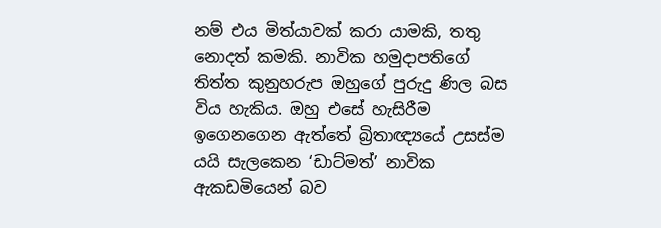නම් එය මිත්යාවක් කරා යාමකි, තතු නොදත් කමකි. නාවික හමුදාපතිගේ තිත්ත කුනුහරුප ඔහුගේ පුරුදු ණිල බස විය හැකිය. ඔහු එසේ හැසිරීම ඉගෙනගෙන ඇත්තේ බ්‍රිතාඥ්‍යයේ උසස්ම යයි සැලකෙන ‘ඩාට්මත්’ නාවික ඇකඩමියෙන් බව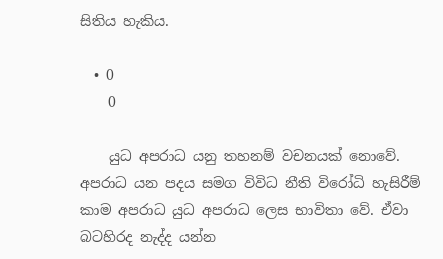සිතිය හැකිය.

  • 0
    0

    යුධ අපරාධ යනු තහනම් වචනයක් නොවේ. අපරාධ යන පදය සමග විවිධ නීති විරෝධි හැසිරීම් කාම අපරාධ යුධ අපරාධ ලෙස භාවිතා වේ. ඒවා බටහිරද නැද්ද යන්න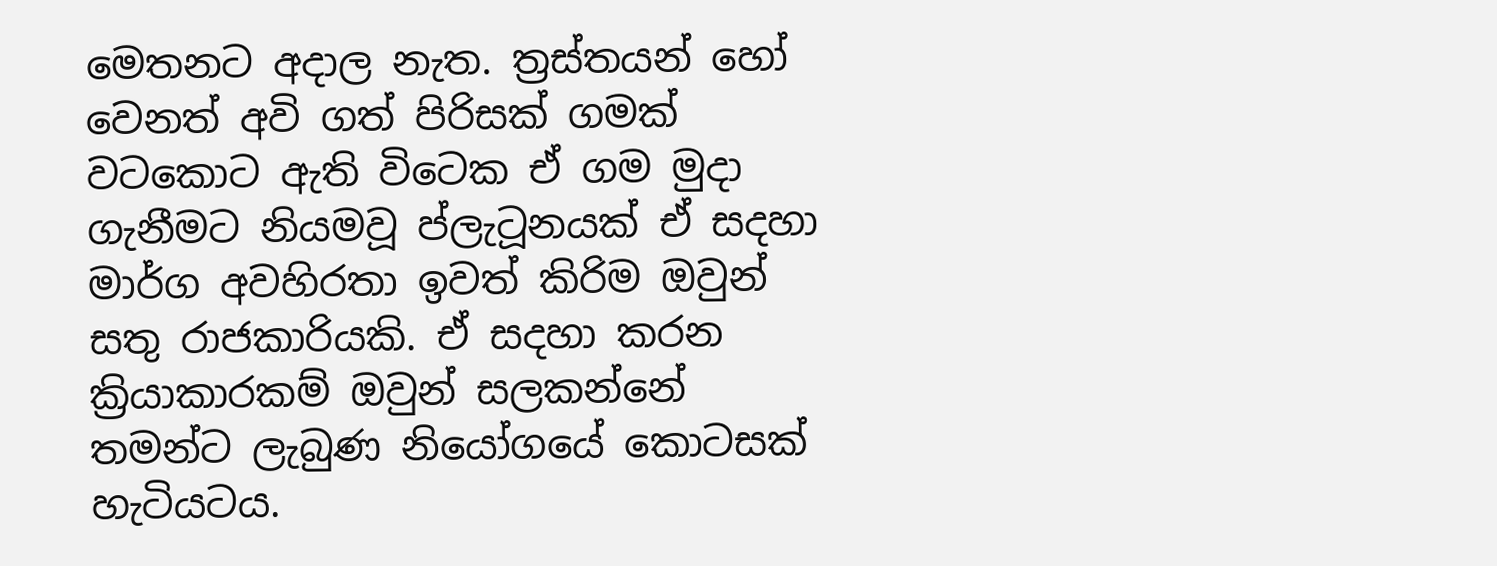මෙතනට අදාල නැත. ත්‍රස්තයන් හෝ වෙනත් අවි ගත් පිරිසක් ගමක් වටකොට ඇති විටෙක ඒ ගම මුදා ගැනීමට නියමවූ ප්ලැටූනයක් ඒ සදහා මාර්ග අවහිරතා ඉවත් කිරිම ඔවුන් සතු රාජකාරියකි. ඒ සදහා කරන ක්‍රියාකාරකම් ඔවුන් සලකන්නේ තමන්ට ලැබුණ නියෝගයේ කොටසක් හැටියටය.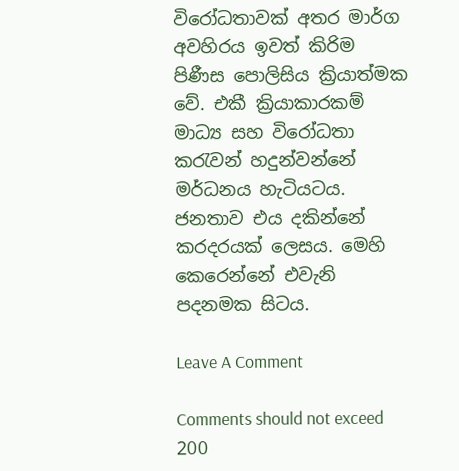විරෝධතාවක් අතර මාර්ග අවහිරය ඉවත් කිරිම පිණීස පොලිසිය ක්‍රියාත්මක වේ. එකී ක්‍රියාකාරකම් මාධ්‍ය සහ විරෝධතා කරැවන් හදුන්වන්නේ මර්ධනය හැටියටය. ජනතාව එය දකින්නේ කරදරයක් ලෙසය. මෙහි කෙරෙන්නේ එවැනි පදනමක සිටය.

Leave A Comment

Comments should not exceed 200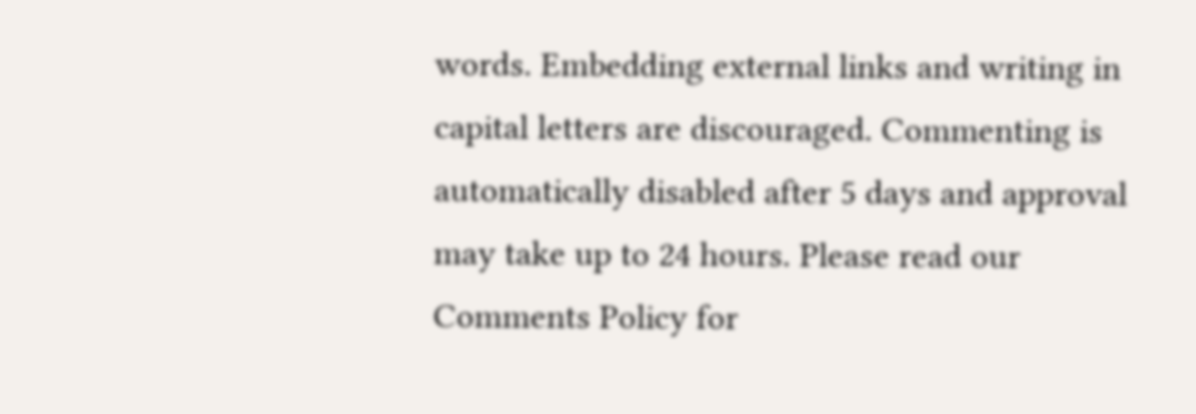words. Embedding external links and writing in capital letters are discouraged. Commenting is automatically disabled after 5 days and approval may take up to 24 hours. Please read our Comments Policy for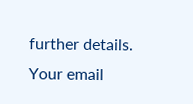further details. Your email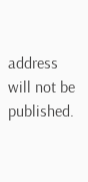address will not be published.